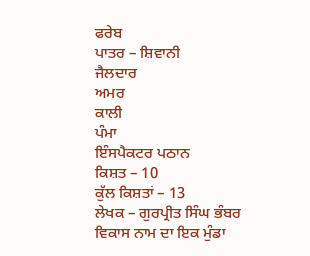ਫਰੇਬ
ਪਾਤਰ – ਸ਼ਿਵਾਨੀ
ਜੈਲਦਾਰ
ਅਮਰ
ਕਾਲੀ
ਪੰਮਾ
ਇੰਸਪੈਕਟਰ ਪਠਾਨ
ਕਿਸ਼ਤ – 10
ਕੁੱਲ ਕਿਸ਼ਤਾਂ – 13
ਲੇਖਕ – ਗੁਰਪ੍ਰੀਤ ਸਿੰਘ ਭੰਬਰ
ਵਿਕਾਸ ਨਾਮ ਦਾ ਇਕ ਮੁੰਡਾ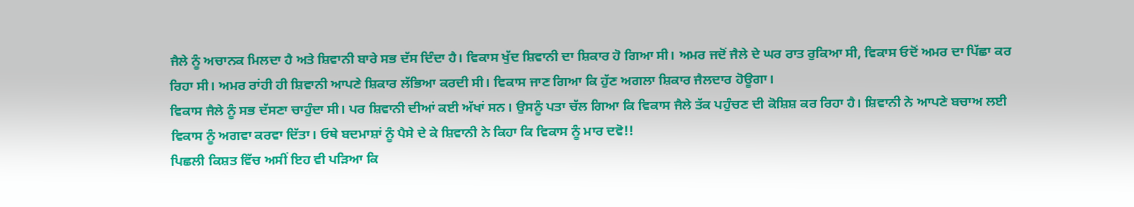ਜੈਲੇ ਨੂੰ ਅਚਾਨਕ ਮਿਲਦਾ ਹੈ ਅਤੇ ਸ਼ਿਵਾਨੀ ਬਾਰੇ ਸਭ ਦੱਸ ਦਿੰਦਾ ਹੈ। ਵਿਕਾਸ ਖੁੱਦ ਸ਼ਿਵਾਨੀ ਦਾ ਸ਼ਿਕਾਰ ਹੋ ਗਿਆ ਸੀ। ਅਮਰ ਜਦੋਂ ਜੈਲੇ ਦੇ ਘਰ ਰਾਤ ਰੁਕਿਆ ਸੀ, ਵਿਕਾਸ ਓਦੋਂ ਅਮਰ ਦਾ ਪਿੱਛਾ ਕਰ ਰਿਹਾ ਸੀ। ਅਮਰ ਰਾਂਹੀ ਹੀ ਸ਼ਿਵਾਨੀ ਆਪਣੇ ਸ਼ਿਕਾਰ ਲੱਭਿਆ ਕਰਦੀ ਸੀ। ਵਿਕਾਸ ਜਾਣ ਗਿਆ ਕਿ ਹੁੱਣ ਅਗਲਾ ਸ਼ਿਕਾਰ ਜੈਲਦਾਰ ਹੋਊਗਾ।
ਵਿਕਾਸ ਜੈਲੇ ਨੂੰ ਸਭ ਦੱਸਣਾ ਚਾਹੁੰਦਾ ਸੀ। ਪਰ ਸ਼ਿਵਾਨੀ ਦੀਆਂ ਕਈ ਅੱਖਾਂ ਸਨ। ਉਸਨੂੰ ਪਤਾ ਚੱਲ ਗਿਆ ਕਿ ਵਿਕਾਸ ਜੈਲੇ ਤੱਕ ਪਹੁੰਚਣ ਦੀ ਕੋਸ਼ਿਸ਼ ਕਰ ਰਿਹਾ ਹੈ। ਸ਼ਿਵਾਨੀ ਨੇ ਆਪਣੇ ਬਚਾਅ ਲਈ ਵਿਕਾਸ ਨੂੰ ਅਗਵਾ ਕਰਵਾ ਦਿੱਤਾ। ਓਥੇ ਬਦਮਾਸ਼ਾਂ ਨੂੰ ਪੈਸੇ ਦੇ ਕੇ ਸ਼ਿਵਾਨੀ ਨੇ ਕਿਹਾ ਕਿ ਵਿਕਾਸ ਨੂੰ ਮਾਰ ਦਵੋ!!
ਪਿਛਲੀ ਕਿਸ਼ਤ ਵਿੱਚ ਅਸੀਂ ਇਹ ਵੀ ਪੜਿਆ ਕਿ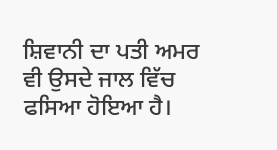ਸ਼ਿਵਾਨੀ ਦਾ ਪਤੀ ਅਮਰ ਵੀ ਉਸਦੇ ਜਾਲ ਵਿੱਚ ਫਸਿਆ ਹੋਇਆ ਹੈ।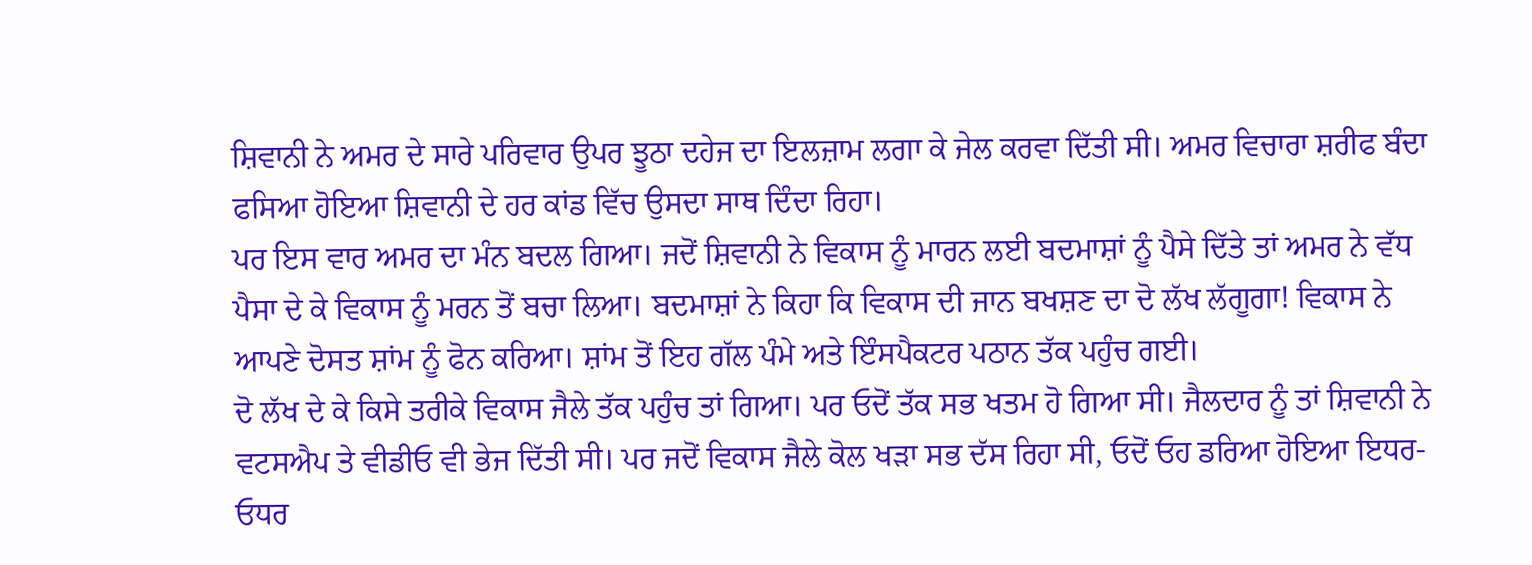ਸ਼ਿਵਾਨੀ ਨੇ ਅਮਰ ਦੇ ਸਾਰੇ ਪਰਿਵਾਰ ਉਪਰ ਝੂਠਾ ਦਹੇਜ ਦਾ ਇਲਜ਼ਾਮ ਲਗਾ ਕੇ ਜੇਲ ਕਰਵਾ ਦਿੱਤੀ ਸੀ। ਅਮਰ ਵਿਚਾਰਾ ਸ਼ਰੀਫ ਬੰਦਾ ਫਸਿਆ ਹੋਇਆ ਸ਼ਿਵਾਨੀ ਦੇ ਹਰ ਕਾਂਡ ਵਿੱਚ ਉਸਦਾ ਸਾਥ ਦਿੰਦਾ ਰਿਹਾ।
ਪਰ ਇਸ ਵਾਰ ਅਮਰ ਦਾ ਮੰਨ ਬਦਲ ਗਿਆ। ਜਦੋਂ ਸ਼ਿਵਾਨੀ ਨੇ ਵਿਕਾਸ ਨੂੰ ਮਾਰਨ ਲਈ ਬਦਮਾਸ਼ਾਂ ਨੂੰ ਪੈਸੇ ਦਿੱਤੇ ਤਾਂ ਅਮਰ ਨੇ ਵੱਧ ਪੈਸਾ ਦੇ ਕੇ ਵਿਕਾਸ ਨੂੰ ਮਰਨ ਤੋਂ ਬਚਾ ਲਿਆ। ਬਦਮਾਸ਼ਾਂ ਨੇ ਕਿਹਾ ਕਿ ਵਿਕਾਸ ਦੀ ਜਾਨ ਬਖਸ਼ਣ ਦਾ ਦੋ ਲੱਖ ਲੱਗੂਗਾ! ਵਿਕਾਸ ਨੇ ਆਪਣੇ ਦੋਸਤ ਸ਼ਾਂਮ ਨੂੰ ਫੋਨ ਕਰਿਆ। ਸ਼ਾਂਮ ਤੋਂ ਇਹ ਗੱਲ ਪੰਮੇ ਅਤੇ ਇੰਸਪੈਕਟਰ ਪਠਾਨ ਤੱਕ ਪਹੁੰਚ ਗਈ।
ਦੋ ਲੱਖ ਦੇ ਕੇ ਕਿਸੇ ਤਰੀਕੇ ਵਿਕਾਸ ਜੈਲੇ ਤੱਕ ਪਹੁੰਚ ਤਾਂ ਗਿਆ। ਪਰ ਓਦੋਂ ਤੱਕ ਸਭ ਖਤਮ ਹੋ ਗਿਆ ਸੀ। ਜੈਲਦਾਰ ਨੂੰ ਤਾਂ ਸ਼ਿਵਾਨੀ ਨੇ ਵਟਸਐਪ ਤੇ ਵੀਡੀਓ ਵੀ ਭੇਜ ਦਿੱਤੀ ਸੀ। ਪਰ ਜਦੋਂ ਵਿਕਾਸ ਜੈਲੇ ਕੋਲ ਖੜਾ ਸਭ ਦੱਸ ਰਿਹਾ ਸੀ, ਓਦੋਂ ਓਹ ਡਰਿਆ ਹੋਇਆ ਇਧਰ-ਓਧਰ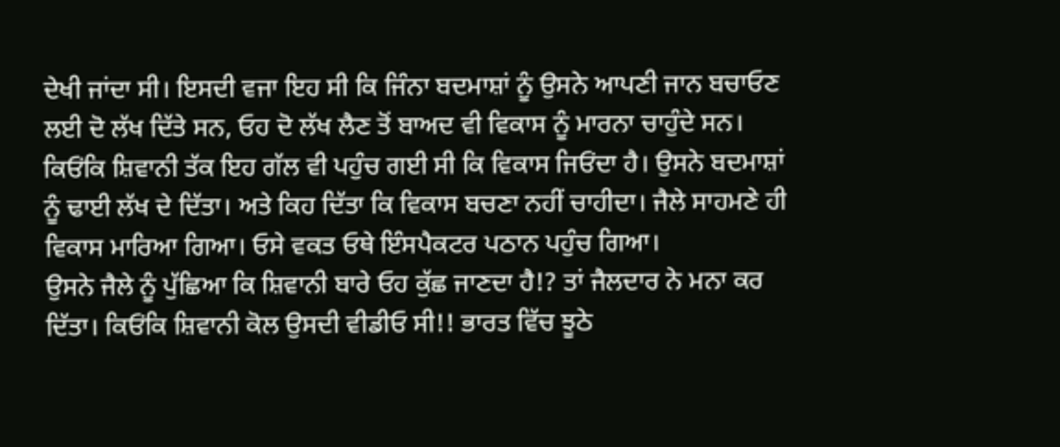ਦੇਖੀ ਜਾਂਦਾ ਸੀ। ਇਸਦੀ ਵਜਾ ਇਹ ਸੀ ਕਿ ਜਿੰਨਾ ਬਦਮਾਸ਼ਾਂ ਨੂੰ ਉਸਨੇ ਆਪਣੀ ਜਾਨ ਬਚਾਓਣ ਲਈ ਦੋ ਲੱਖ ਦਿੱਤੇ ਸਨ, ਓਹ ਦੋ ਲੱਖ ਲੈਣ ਤੋਂ ਬਾਅਦ ਵੀ ਵਿਕਾਸ ਨੂੰ ਮਾਰਨਾ ਚਾਹੁੰਦੇ ਸਨ।
ਕਿਓਂਕਿ ਸ਼ਿਵਾਨੀ ਤੱਕ ਇਹ ਗੱਲ ਵੀ ਪਹੁੰਚ ਗਈ ਸੀ ਕਿ ਵਿਕਾਸ ਜਿਓਂਦਾ ਹੈ। ਉਸਨੇ ਬਦਮਾਸ਼ਾਂ ਨੂੰ ਢਾਈ ਲੱਖ ਦੇ ਦਿੱਤਾ। ਅਤੇ ਕਿਹ ਦਿੱਤਾ ਕਿ ਵਿਕਾਸ ਬਚਣਾ ਨਹੀਂ ਚਾਹੀਦਾ। ਜੈਲੇ ਸਾਹਮਣੇ ਹੀ ਵਿਕਾਸ ਮਾਰਿਆ ਗਿਆ। ਓਸੇ ਵਕਤ ਓਥੇ ਇੰਸਪੈਕਟਰ ਪਠਾਨ ਪਹੁੰਚ ਗਿਆ।
ਉਸਨੇ ਜੈਲੇ ਨੂੰ ਪੁੱਛਿਆ ਕਿ ਸ਼ਿਵਾਨੀ ਬਾਰੇ ਓਹ ਕੁੱਛ ਜਾਣਦਾ ਹੈ!? ਤਾਂ ਜੈਲਦਾਰ ਨੇ ਮਨਾ ਕਰ ਦਿੱਤਾ। ਕਿਓਂਕਿ ਸ਼ਿਵਾਨੀ ਕੋਲ ਉਸਦੀ ਵੀਡੀਓ ਸੀ!! ਭਾਰਤ ਵਿੱਚ ਝੂਠੇ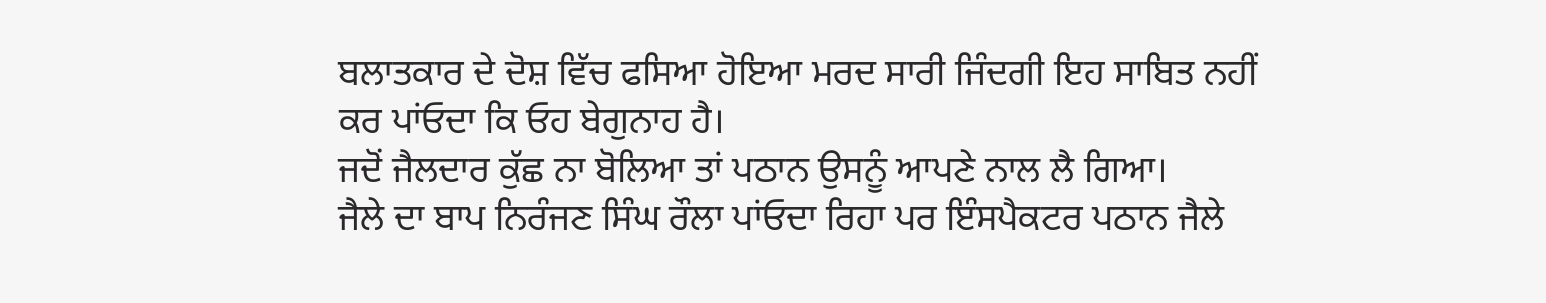ਬਲਾਤਕਾਰ ਦੇ ਦੋਸ਼ ਵਿੱਚ ਫਸਿਆ ਹੋਇਆ ਮਰਦ ਸਾਰੀ ਜਿੰਦਗੀ ਇਹ ਸਾਬਿਤ ਨਹੀਂ ਕਰ ਪਾਂਓਦਾ ਕਿ ਓਹ ਬੇਗੁਨਾਹ ਹੈ।
ਜਦੋਂ ਜੈਲਦਾਰ ਕੁੱਛ ਨਾ ਬੋਲਿਆ ਤਾਂ ਪਠਾਨ ਉਸਨੂੰ ਆਪਣੇ ਨਾਲ ਲੈ ਗਿਆ।
ਜੈਲੇ ਦਾ ਬਾਪ ਨਿਰੰਜਣ ਸਿੰਘ ਰੌਲਾ ਪਾਂਓਦਾ ਰਿਹਾ ਪਰ ਇੰਸਪੈਕਟਰ ਪਠਾਨ ਜੈਲੇ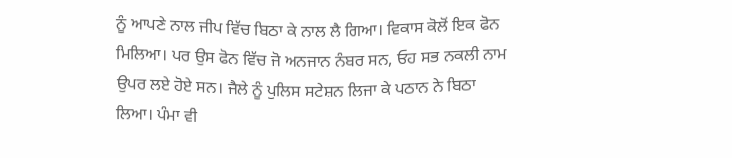ਨੂੰ ਆਪਣੇ ਨਾਲ ਜੀਪ ਵਿੱਚ ਬਿਠਾ ਕੇ ਨਾਲ ਲੈ ਗਿਆ। ਵਿਕਾਸ ਕੋਲੋਂ ਇਕ ਫੋਨ ਮਿਲਿਆ। ਪਰ ਉਸ ਫੋਨ ਵਿੱਚ ਜੋ ਅਨਜਾਨ ਨੰਬਰ ਸਨ, ਓਹ ਸਭ ਨਕਲੀ ਨਾਮ ਉਪਰ ਲਏ ਹੋਏ ਸਨ। ਜੈਲੇ ਨੂੰ ਪੁਲਿਸ ਸਟੇਸ਼ਨ ਲਿਜਾ ਕੇ ਪਠਾਨ ਨੇ ਬਿਠਾ ਲਿਆ। ਪੰਮਾ ਵੀ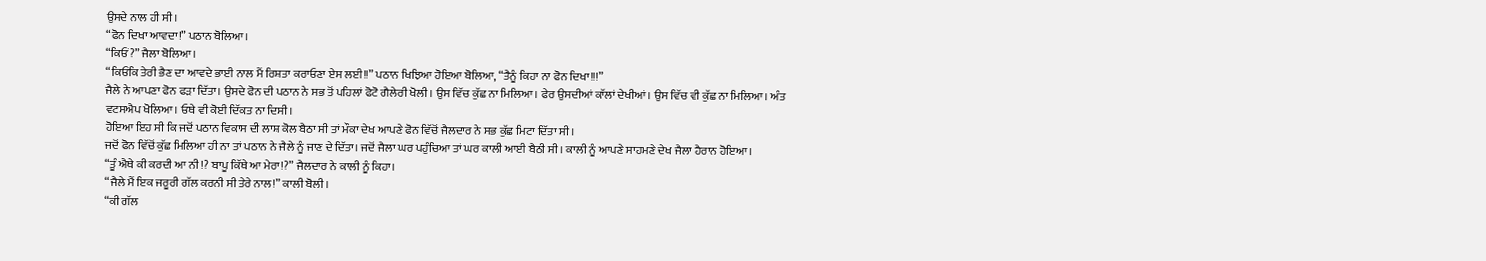ਉਸਦੇ ਨਾਲ ਹੀ ਸੀ।
“ਫੋਨ ਦਿਖਾ ਆਵਦਾ!” ਪਠਾਨ ਬੋਲਿਆ।
“ਕਿਓਂ?” ਜੈਲਾ ਬੋਲਿਆ।
“ਕਿਓਂਕਿ ਤੇਰੀ ਭੈਣ ਦਾ ਆਵਦੇ ਭਾਈ ਨਾਲ ਮੈਂ ਰਿਸ਼ਤਾ ਕਰਾਓਣਾ ਏਸ ਲਈ!!” ਪਠਾਨ ਖਿਝਿਆ ਹੋਇਆ ਬੋਲਿਆ, “ਤੈਨੂੰ ਕਿਹਾ ਨਾ ਫੋਨ ਦਿਖਾ!!!”
ਜੈਲੇ ਨੇ ਆਪਣਾ ਫੋਨ ਫੜਾ ਦਿੱਤਾ। ਉਸਦੇ ਫੋਨ ਦੀ ਪਠਾਨ ਨੇ ਸਭ ਤੋਂ ਪਹਿਲਾਂ ਫੋਟੋ ਗੈਲੇਰੀ ਖੋਲੀ। ਉਸ ਵਿੱਚ ਕੁੱਛ ਨਾ ਮਿਲਿਆ। ਫੇਰ ਉਸਦੀਆਂ ਕਾੱਲਾਂ ਦੇਖੀਆਂ। ਉਸ ਵਿੱਚ ਵੀ ਕੁੱਛ ਨਾ ਮਿਲਿਆ। ਅੰਤ ਵਟਸਐਪ ਖੋਲਿਆ। ਓਥੇ ਵੀ ਕੋਈ ਦਿੱਕਤ ਨਾ ਦਿਸੀ।
ਹੋਇਆ ਇਹ ਸੀ ਕਿ ਜਦੋਂ ਪਠਾਨ ਵਿਕਾਸ ਦੀ ਲਾਸ਼ ਕੋਲ ਬੈਠਾ ਸੀ ਤਾਂ ਮੌਕਾ ਦੇਖ ਆਪਣੇ ਫੋਨ ਵਿੱਚੋਂ ਜੈਲਦਾਰ ਨੇ ਸਭ ਕੁੱਛ ਮਿਟਾ ਦਿੱਤਾ ਸੀ।
ਜਦੋਂ ਫੋਨ ਵਿੱਚੋਂ ਕੁੱਛ ਮਿਲਿਆ ਹੀ ਨਾ ਤਾਂ ਪਠਾਨ ਨੇ ਜੈਲੇ ਨੂੰ ਜਾਣ ਦੇ ਦਿੱਤਾ। ਜਦੋਂ ਜੈਲਾ ਘਰ ਪਹੁੰਚਿਆ ਤਾਂ ਘਰ ਕਾਲੀ ਆਈ ਬੈਠੀ ਸੀ। ਕਾਲੀ ਨੂੰ ਆਪਣੇ ਸਾਹਮਣੇ ਦੇਖ ਜੈਲਾ ਹੈਰਾਨ ਹੋਇਆ।
“ਤੂੰ ਐਥੇ ਕੀ ਕਰਦੀ ਆ ਨੀ!? ਬਾਪੂ ਕਿੱਥੇ ਆ ਮੇਰਾ!?” ਜੈਲਦਾਰ ਨੇ ਕਾਲੀ ਨੂੰ ਕਿਹਾ।
“ਜੈਲੇ ਮੈਂ ਇਕ ਜਰੂਰੀ ਗੱਲ ਕਰਨੀ ਸੀ ਤੇਰੇ ਨਾਲ!” ਕਾਲੀ ਬੋਲੀ।
“ਕੀ ਗੱਲ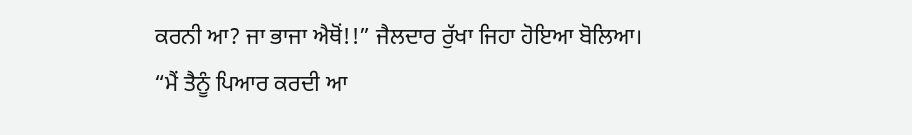ਕਰਨੀ ਆ? ਜਾ ਭਾਜਾ ਐਥੋਂ!!” ਜੈਲਦਾਰ ਰੁੱਖਾ ਜਿਹਾ ਹੋਇਆ ਬੋਲਿਆ।
“ਮੈਂ ਤੈਨੂੰ ਪਿਆਰ ਕਰਦੀ ਆ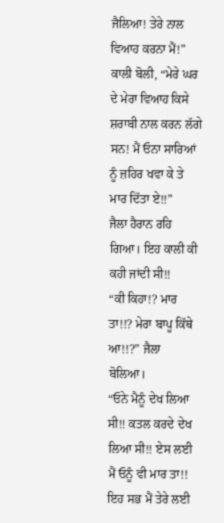ਜੈਲਿਆ! ਤੇਰੇ ਨਾਲ ਵਿਆਹ ਕਰਨਾ ਮੈਂ!” ਕਾਲੀ ਬੋਲੀ, “ਮੇਰੇ ਘਰ ਦੇ ਮੇਰਾ ਵਿਆਹ ਕਿਸੇ ਸ਼ਰਾਬੀ ਨਾਲ ਕਰਨ ਲੱਗੇ ਸਨ! ਮੈਂ ਓਨਾ ਸਾਰਿਆਂ ਨੂੰ ਜ਼ਹਿਰ ਖਵਾ ਕੇ ਤੇ ਮਾਰ ਦਿੱਤਾ ਏ!!”
ਜੈਲਾ ਹੈਰਾਨ ਰਹਿ ਗਿਆ। ਇਹ ਕਾਲੀ ਕੀ ਕਹੀ ਜਾਂਦੀ ਸੀ!!
“ਕੀ ਕਿਹਾ!? ਮਾਰ ਤਾ!!? ਮੇਰਾ ਬਾਪੂ ਕਿੱਥੇ ਆ!!?” ਜੈਲਾ ਬੋਲਿਆ।
“ਓਨੇ ਮੈਨੂੰ ਦੇਖ ਲਿਆ ਸੀ!! ਕਤਲ ਕਰਦੇ ਦੇਖ ਲਿਆ ਸੀ!! ਏਸ ਲਈ ਮੈਂ ਓਨੂੰ ਵੀ ਮਾਰ ਤਾ!! ਇਹ ਸਭ ਮੈਂ ਤੇਰੇ ਲਈ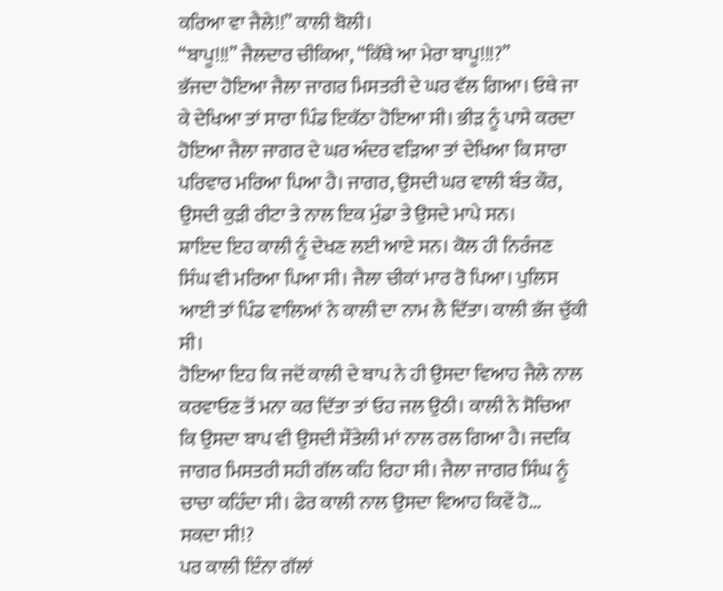ਕਰਿਆ ਵਾ ਜੈਲੇ!!” ਕਾਲੀ ਬੋਲੀ।
“ਬਾਪੂ!!!” ਜੈਲਦਾਰ ਚੀਕਿਆ, “ਕਿੱਥੇ ਆ ਮੇਰਾ ਬਾਪੂ!!!?”
ਭੱਜਦਾ ਹੋਇਆ ਜੈਲਾ ਜਾਗਰ ਮਿਸਤਰੀ ਦੇ ਘਰ ਵੱਲ ਗਿਆ। ਓਥੇ ਜਾ ਕੇ ਦੇਖਿਆ ਤਾਂ ਸਾਰਾ ਪਿੰਡ ਇਕੱਠਾ ਹੋਇਆ ਸੀ। ਭੀੜ ਨੂੰ ਪਾਸੇ ਕਰਦਾ ਹੋਇਆ ਜੈਲਾ ਜਾਗਰ ਦੇ ਘਰ ਅੰਦਰ ਵੜਿਆ ਤਾਂ ਦੇਖਿਆ ਕਿ ਸਾਰਾ ਪਰਿਵਾਰ ਮਰਿਆ ਪਿਆ ਹੈ। ਜਾਗਰ, ਉਸਦੀ ਘਰ ਵਾਲੀ ਬੰਤ ਕੌਰ, ਉਸਦੀ ਕੁੜੀ ਰੀਟਾ ਤੇ ਨਾਲ ਇਕ ਮੁੰਡਾ ਤੇ ਉਸਦੇ ਮਾਪੇ ਸਨ।
ਸ਼ਾਇਦ ਇਹ ਕਾਲੀ ਨੂੰ ਦੇਖਣ ਲਈ ਆਏ ਸਨ। ਕੋਲ ਹੀ ਨਿਰੰਜਣ ਸਿੰਘ ਵੀ ਮਰਿਆ ਪਿਆ ਸੀ। ਜੈਲਾ ਚੀਕਾਂ ਮਾਰ ਰੋ ਪਿਆ। ਪੁਲਿਸ ਆਈ ਤਾਂ ਪਿੰਡ ਵਾਲਿਆਂ ਨੇ ਕਾਲੀ ਦਾ ਨਾਮ ਲੈ ਦਿੱਤਾ। ਕਾਲੀ ਭੱਜ ਚੁੱਕੀ ਸੀ।
ਹੋਇਆ ਇਹ ਕਿ ਜਦੋਂ ਕਾਲੀ ਦੇ ਬਾਪ ਨੇ ਹੀ ਉਸਦਾ ਵਿਆਹ ਜੈਲੇ ਨਾਲ ਕਰਵਾਓਣ ਤੋਂ ਮਨਾ ਕਰ ਦਿੱਤਾ ਤਾਂ ਓਹ ਜਲ ਉਠੀ। ਕਾਲੀ ਨੇ ਸੋਚਿਆ ਕਿ ਉਸਦਾ ਬਾਪ ਵੀ ਉਸਦੀ ਸੌਤੇਲੀ ਮਾਂ ਨਾਲ ਰਲ ਗਿਆ ਹੈ। ਜਦਕਿ ਜਾਗਰ ਮਿਸਤਰੀ ਸਹੀ ਗੱਲ ਕਹਿ ਰਿਹਾ ਸੀ। ਜੈਲਾ ਜਾਗਰ ਸਿੰਘ ਨੂੰ ਚਾਚਾ ਕਹਿੰਦਾ ਸੀ। ਫੇਰ ਕਾਲੀ ਨਾਲ ਉਸਦਾ ਵਿਆਹ ਕਿਵੇਂ ਹੋ...
ਸਕਦਾ ਸੀ!?
ਪਰ ਕਾਲੀ ਇੰਨਾ ਗੱਲਾਂ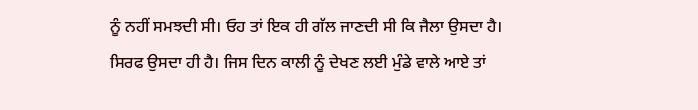ਨੂੰ ਨਹੀਂ ਸਮਝਦੀ ਸੀ। ਓਹ ਤਾਂ ਇਕ ਹੀ ਗੱਲ ਜਾਣਦੀ ਸੀ ਕਿ ਜੈਲਾ ਉਸਦਾ ਹੈ। ਸਿਰਫ ਉਸਦਾ ਹੀ ਹੈ। ਜਿਸ ਦਿਨ ਕਾਲੀ ਨੂੰ ਦੇਖਣ ਲਈ ਮੁੰਡੇ ਵਾਲੇ ਆਏ ਤਾਂ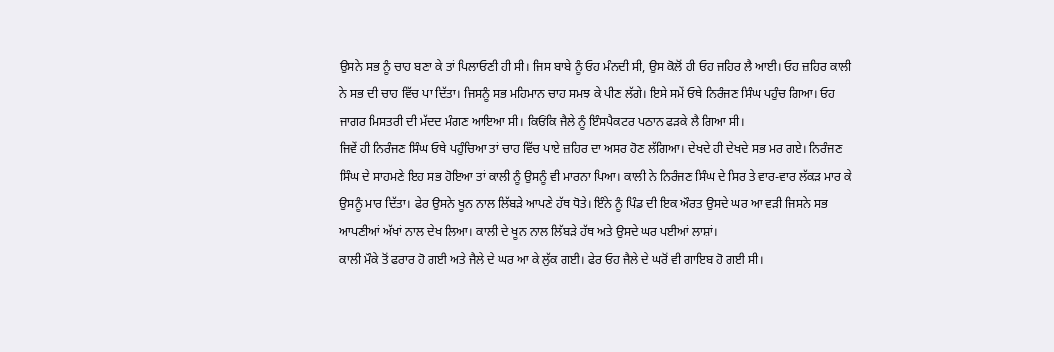ਉਸਨੇ ਸਭ ਨੂੰ ਚਾਹ ਬਣਾ ਕੇ ਤਾਂ ਪਿਲਾਓਣੀ ਹੀ ਸੀ। ਜਿਸ ਬਾਬੇ ਨੂੰ ਓਹ ਮੰਨਦੀ ਸੀ, ਉਸ ਕੋਲੋਂ ਹੀ ਓਹ ਜਹਿਰ ਲੈ ਆਈ। ਓਹ ਜ਼ਹਿਰ ਕਾਲੀ ਨੇ ਸਭ ਦੀ ਚਾਹ ਵਿੱਚ ਪਾ ਦਿੱਤਾ। ਜਿਸਨੂੰ ਸਭ ਮਹਿਮਾਨ ਚਾਹ ਸਮਝ ਕੇ ਪੀਣ ਲੱਗੇ। ਇਸੇ ਸਮੇਂ ਓਥੇ ਨਿਰੰਜਣ ਸਿੰਘ ਪਹੁੰਚ ਗਿਆ। ਓਹ ਜਾਗਰ ਮਿਸਤਰੀ ਦੀ ਮੱਦਦ ਮੰਗਣ ਆਇਆ ਸੀ। ਕਿਓਂਕਿ ਜੈਲੇ ਨੂੰ ਇੰਸਪੈਕਟਰ ਪਠਾਨ ਫੜਕੇ ਲੈ ਗਿਆ ਸੀ।
ਜਿਵੇਂ ਹੀ ਨਿਰੰਜਣ ਸਿੰਘ ਓਥੇ ਪਹੁੰਚਿਆ ਤਾਂ ਚਾਹ ਵਿੱਚ ਪਾਏ ਜ਼ਹਿਰ ਦਾ ਅਸਰ ਹੋਣ ਲੱਗਿਆ। ਦੇਖਦੇ ਹੀ ਦੇਖਦੇ ਸਭ ਮਰ ਗਏ। ਨਿਰੰਜਣ ਸਿੰਘ ਦੇ ਸਾਹਮਣੇ ਇਹ ਸਭ ਹੋਇਆ ਤਾਂ ਕਾਲੀ ਨੂੰ ਉਸਨੂੰ ਵੀ ਮਾਰਨਾ ਪਿਆ। ਕਾਲੀ ਨੇ ਨਿਰੰਜਣ ਸਿੰਘ ਦੇ ਸਿਰ ਤੇ ਵਾਰ-ਵਾਰ ਲੱਕੜ ਮਾਰ ਕੇ ਉਸਨੂੰ ਮਾਰ ਦਿੱਤਾ। ਫੇਰ ਉਸਨੇ ਖੂਨ ਨਾਲ ਲਿੱਬੜੇ ਆਪਣੇ ਹੱਥ ਧੋਤੇ। ਇੰਨੇ ਨੂੰ ਪਿੰਡ ਦੀ ਇਕ ਔਰਤ ਉਸਦੇ ਘਰ ਆ ਵੜੀ ਜਿਸਨੇ ਸਭ ਆਪਣੀਆਂ ਅੱਖਾਂ ਨਾਲ ਦੇਖ ਲਿਆ। ਕਾਲੀ ਦੇ ਖੂਨ ਨਾਲ ਲਿੱਬੜੇ ਹੱਥ ਅਤੇ ਉਸਦੇ ਘਰ ਪਈਆਂ ਲਾਸ਼ਾਂ।
ਕਾਲੀ ਮੌਕੇ ਤੋਂ ਫਰਾਰ ਹੋ ਗਈ ਅਤੇ ਜੈਲੇ ਦੇ ਘਰ ਆ ਕੇ ਲੁੱਕ ਗਈ। ਫੇਰ ਓਹ ਜੈਲੇ ਦੇ ਘਰੋਂ ਵੀ ਗਾਇਬ ਹੋ ਗਈ ਸੀ।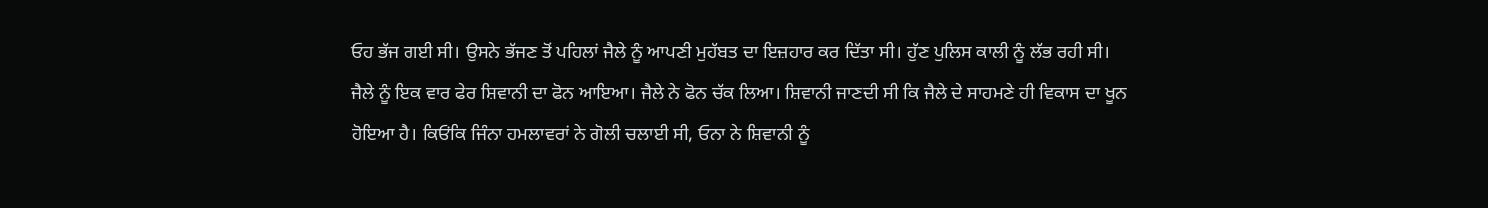ਓਹ ਭੱਜ ਗਈ ਸੀ। ਉਸਨੇ ਭੱਜਣ ਤੋਂ ਪਹਿਲਾਂ ਜੈਲੇ ਨੂੰ ਆਪਣੀ ਮੁਹੱਬਤ ਦਾ ਇਜ਼ਹਾਰ ਕਰ ਦਿੱਤਾ ਸੀ। ਹੁੱਣ ਪੁਲਿਸ ਕਾਲੀ ਨੂੰ ਲੱਭ ਰਹੀ ਸੀ।
ਜੈਲੇ ਨੂੰ ਇਕ ਵਾਰ ਫੇਰ ਸ਼ਿਵਾਨੀ ਦਾ ਫੋਨ ਆਇਆ। ਜੈਲੇ ਨੇ ਫੋਨ ਚੱਕ ਲਿਆ। ਸ਼ਿਵਾਨੀ ਜਾਣਦੀ ਸੀ ਕਿ ਜੈਲੇ ਦੇ ਸਾਹਮਣੇ ਹੀ ਵਿਕਾਸ ਦਾ ਖੂਨ ਹੋਇਆ ਹੈ। ਕਿਓਂਕਿ ਜਿੰਨਾ ਹਮਲਾਵਰਾਂ ਨੇ ਗੋਲੀ ਚਲਾਈ ਸੀ, ਓਨਾ ਨੇ ਸ਼ਿਵਾਨੀ ਨੂੰ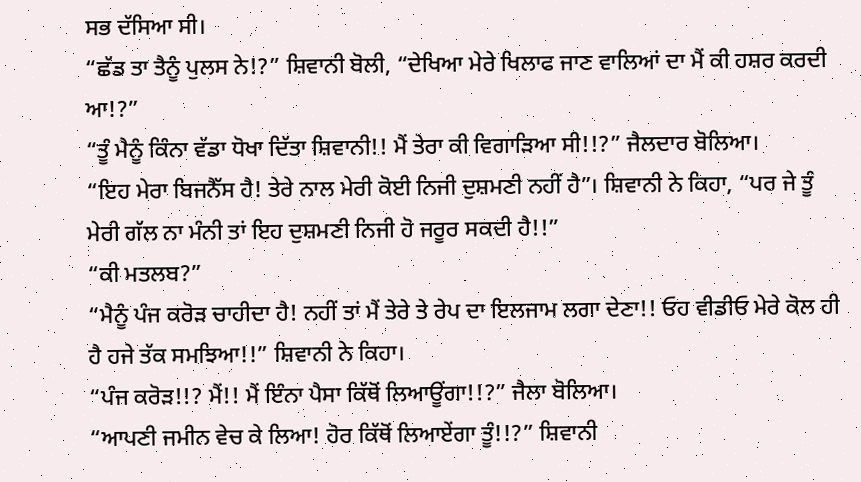ਸਭ ਦੱਸਿਆ ਸੀ।
“ਛੱਡ ਤਾ ਤੈਨੂੰ ਪੁਲਸ ਨੇ!?” ਸ਼ਿਵਾਨੀ ਬੋਲੀ, “ਦੇਖਿਆ ਮੇਰੇ ਖਿਲਾਫ ਜਾਣ ਵਾਲਿਆਂ ਦਾ ਮੈਂ ਕੀ ਹਸ਼ਰ ਕਰਦੀ ਆ!?”
“ਤੂੰ ਮੈਨੂੰ ਕਿੰਨਾ ਵੱਡਾ ਧੋਖਾ ਦਿੱਤਾ ਸ਼ਿਵਾਨੀ!! ਮੈਂ ਤੇਰਾ ਕੀ ਵਿਗਾੜਿਆ ਸੀ!!?” ਜੈਲਦਾਰ ਬੋਲਿਆ।
“ਇਹ ਮੇਰਾ ਬਿਜਨੈੱਸ ਹੈ! ਤੇਰੇ ਨਾਲ ਮੇਰੀ ਕੋਈ ਨਿਜੀ ਦੁਸ਼ਮਣੀ ਨਹੀਂ ਹੈ”। ਸ਼ਿਵਾਨੀ ਨੇ ਕਿਹਾ, “ਪਰ ਜੇ ਤੂੰ ਮੇਰੀ ਗੱਲ ਨਾ ਮੰਨੀ ਤਾਂ ਇਹ ਦੁਸ਼ਮਣੀ ਨਿਜੀ ਹੋ ਜਰੂਰ ਸਕਦੀ ਹੈ!!”
“ਕੀ ਮਤਲਬ?”
“ਮੈਨੂੰ ਪੰਜ ਕਰੋੜ ਚਾਹੀਦਾ ਹੈ! ਨਹੀਂ ਤਾਂ ਮੈਂ ਤੇਰੇ ਤੇ ਰੇਪ ਦਾ ਇਲਜਾਮ ਲਗਾ ਦੇਣਾ!! ਓਹ ਵੀਡੀਓ ਮੇਰੇ ਕੋਲ ਹੀ ਹੈ ਹਜੇ ਤੱਕ ਸਮਝਿਆ!!” ਸ਼ਿਵਾਨੀ ਨੇ ਕਿਹਾ।
“ਪੰਜ ਕਰੋੜ!!? ਮੈਂ!! ਮੈਂ ਇੰਨਾ ਪੈਸਾ ਕਿੱਥੋਂ ਲਿਆਊਂਗਾ!!?” ਜੈਲਾ ਬੋਲਿਆ।
“ਆਪਣੀ ਜਮੀਨ ਵੇਚ ਕੇ ਲਿਆ! ਹੋਰ ਕਿੱਥੋਂ ਲਿਆਏਂਗਾ ਤੂੰ!!?” ਸ਼ਿਵਾਨੀ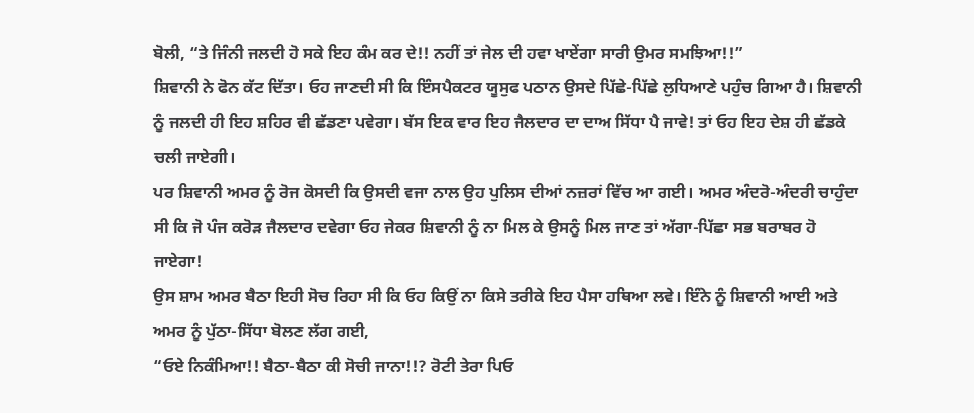ਬੋਲੀ, “ਤੇ ਜਿੰਨੀ ਜਲਦੀ ਹੋ ਸਕੇ ਇਹ ਕੰਮ ਕਰ ਦੇ!! ਨਹੀਂ ਤਾਂ ਜੇਲ ਦੀ ਹਵਾ ਖਾਏਂਗਾ ਸਾਰੀ ਉਮਰ ਸਮਝਿਆ!!”
ਸ਼ਿਵਾਨੀ ਨੇ ਫੋਨ ਕੱਟ ਦਿੱਤਾ। ਓਹ ਜਾਣਦੀ ਸੀ ਕਿ ਇੰਸਪੈਕਟਰ ਯੂਸੁਫ ਪਠਾਨ ਉਸਦੇ ਪਿੱਛੇ-ਪਿੱਛੇ ਲੁਧਿਆਣੇ ਪਹੁੰਚ ਗਿਆ ਹੈ। ਸ਼ਿਵਾਨੀ ਨੂੰ ਜਲਦੀ ਹੀ ਇਹ ਸ਼ਹਿਰ ਵੀ ਛੱਡਣਾ ਪਵੇਗਾ। ਬੱਸ ਇਕ ਵਾਰ ਇਹ ਜੈਲਦਾਰ ਦਾ ਦਾਅ ਸਿੱਧਾ ਪੈ ਜਾਵੇ! ਤਾਂ ਓਹ ਇਹ ਦੇਸ਼ ਹੀ ਛੱਡਕੇ ਚਲੀ ਜਾਏਗੀ।
ਪਰ ਸ਼ਿਵਾਨੀ ਅਮਰ ਨੂੰ ਰੋਜ ਕੋਸਦੀ ਕਿ ਉਸਦੀ ਵਜਾ ਨਾਲ ਉਹ ਪੁਲਿਸ ਦੀਆਂ ਨਜ਼ਰਾਂ ਵਿੱਚ ਆ ਗਈ। ਅਮਰ ਅੰਦਰੋ-ਅੰਦਰੀ ਚਾਹੁੰਦਾ ਸੀ ਕਿ ਜੋ ਪੰਜ ਕਰੋੜ ਜੈਲਦਾਰ ਦਵੇਗਾ ਓਹ ਜੇਕਰ ਸ਼ਿਵਾਨੀ ਨੂੰ ਨਾ ਮਿਲ ਕੇ ਉਸਨੂੰ ਮਿਲ ਜਾਣ ਤਾਂ ਅੱਗਾ-ਪਿੱਛਾ ਸਭ ਬਰਾਬਰ ਹੋ ਜਾਏਗਾ!
ਉਸ ਸ਼ਾਮ ਅਮਰ ਬੈਠਾ ਇਹੀ ਸੋਚ ਰਿਹਾ ਸੀ ਕਿ ਓਹ ਕਿਉਂ ਨਾ ਕਿਸੇ ਤਰੀਕੇ ਇਹ ਪੈਸਾ ਹਥਿਆ ਲਵੇ। ਇੰਨੇ ਨੂੰ ਸ਼ਿਵਾਨੀ ਆਈ ਅਤੇ ਅਮਰ ਨੂੰ ਪੁੱਠਾ-ਸਿੱਧਾ ਬੋਲਣ ਲੱਗ ਗਈ,
“ਓਏ ਨਿਕੰਮਿਆ!! ਬੈਠਾ-ਬੈਠਾ ਕੀ ਸੋਚੀ ਜਾਨਾ!!? ਰੋਟੀ ਤੇਰਾ ਪਿਓ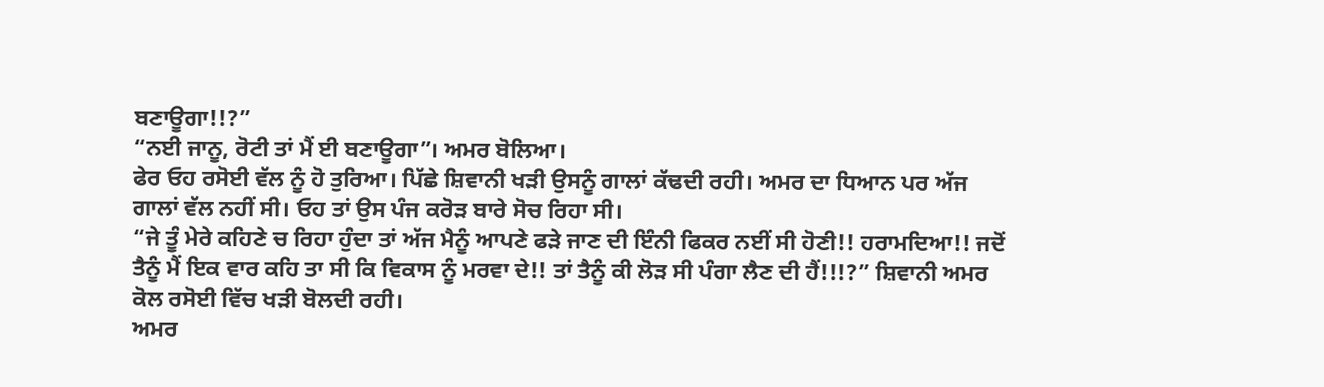ਬਣਾਊਗਾ!!?”
“ਨਈ ਜਾਨੂ, ਰੋਟੀ ਤਾਂ ਮੈਂ ਈ ਬਣਾਊਗਾ”। ਅਮਰ ਬੋਲਿਆ।
ਫੇਰ ਓਹ ਰਸੋਈ ਵੱਲ ਨੂੰ ਹੋ ਤੁਰਿਆ। ਪਿੱਛੇ ਸ਼ਿਵਾਨੀ ਖੜੀ ਉਸਨੂੰ ਗਾਲਾਂ ਕੱਢਦੀ ਰਹੀ। ਅਮਰ ਦਾ ਧਿਆਨ ਪਰ ਅੱਜ ਗਾਲਾਂ ਵੱਲ ਨਹੀਂ ਸੀ। ਓਹ ਤਾਂ ਉਸ ਪੰਜ ਕਰੋੜ ਬਾਰੇ ਸੋਚ ਰਿਹਾ ਸੀ।
“ਜੇ ਤੂੰ ਮੇਰੇ ਕਹਿਣੇ ਚ ਰਿਹਾ ਹੁੰਦਾ ਤਾਂ ਅੱਜ ਮੈਨੂੰ ਆਪਣੇ ਫੜੇ ਜਾਣ ਦੀ ਇੰਨੀ ਫਿਕਰ ਨਈਂ ਸੀ ਹੋਣੀ!! ਹਰਾਮਦਿਆ!! ਜਦੋਂ ਤੈਨੂੰ ਮੈਂ ਇਕ ਵਾਰ ਕਹਿ ਤਾ ਸੀ ਕਿ ਵਿਕਾਸ ਨੂੰ ਮਰਵਾ ਦੇ!! ਤਾਂ ਤੈਨੂੰ ਕੀ ਲੋੜ ਸੀ ਪੰਗਾ ਲੈਣ ਦੀ ਹੈਂ!!!?” ਸ਼ਿਵਾਨੀ ਅਮਰ ਕੋਲ ਰਸੋਈ ਵਿੱਚ ਖੜੀ ਬੋਲਦੀ ਰਹੀ।
ਅਮਰ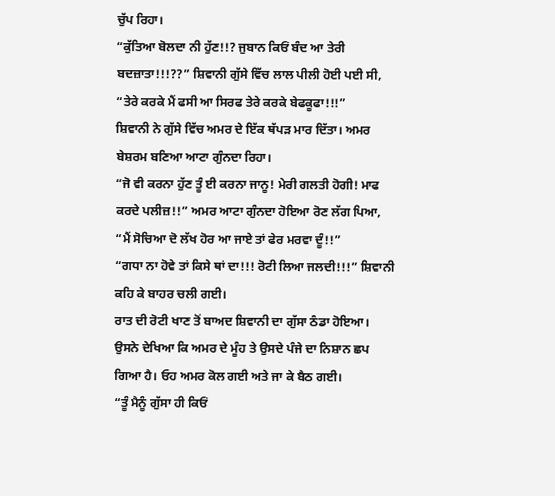ਚੁੱਪ ਰਿਹਾ।
“ਕੁੱਤਿਆ ਬੋਲਦਾ ਨੀ ਹੁੱਣ!!? ਜੁਬਾਨ ਕਿਓਂ ਬੰਦ ਆ ਤੇਰੀ ਬਦਜ਼ਾਤਾ!!!??” ਸ਼ਿਵਾਨੀ ਗੁੱਸੇ ਵਿੱਚ ਲਾਲ ਪੀਲੀ ਹੋਈ ਪਈ ਸੀ, “ਤੇਰੇ ਕਰਕੇ ਮੈਂ ਫਸੀ ਆ ਸਿਰਫ ਤੇਰੇ ਕਰਕੇ ਬੇਫਕੂਫਾ!!!”
ਸ਼ਿਵਾਨੀ ਨੇ ਗੁੱਸੇ ਵਿੱਚ ਅਮਰ ਦੇ ਇੱਕ ਥੱਪੜ ਮਾਰ ਦਿੱਤਾ। ਅਮਰ ਬੇਸ਼ਰਮ ਬਣਿਆ ਆਟਾ ਗੁੰਨਦਾ ਰਿਹਾ।
“ਜੋ ਵੀ ਕਰਨਾ ਹੁੱਣ ਤੂੰ ਈ ਕਰਨਾ ਜਾਨੂ! ਮੇਰੀ ਗਲਤੀ ਹੋਗੀ! ਮਾਫ ਕਰਦੇ ਪਲੀਜ਼!!” ਅਮਰ ਆਟਾ ਗੁੰਨਦਾ ਹੋਇਆ ਰੋਣ ਲੱਗ ਪਿਆ, “ਮੈਂ ਸੋਚਿਆ ਦੋ ਲੱਖ ਹੋਰ ਆ ਜਾਏ ਤਾਂ ਫੇਰ ਮਰਵਾ ਦੂੰ!!”
“ਗਧਾ ਨਾ ਹੋਵੇ ਤਾਂ ਕਿਸੇ ਥਾਂ ਦਾ!!! ਰੋਟੀ ਲਿਆ ਜਲਦੀ!!!” ਸ਼ਿਵਾਨੀ ਕਹਿ ਕੇ ਬਾਹਰ ਚਲੀ ਗਈ।
ਰਾਤ ਦੀ ਰੋਟੀ ਖਾਣ ਤੋਂ ਬਾਅਦ ਸ਼ਿਵਾਨੀ ਦਾ ਗੁੱਸਾ ਠੰਡਾ ਹੋਇਆ। ਉਸਨੇ ਦੇਖਿਆ ਕਿ ਅਮਰ ਦੇ ਮੂੰਹ ਤੇ ਉਸਦੇ ਪੰਜੇ ਦਾ ਨਿਸ਼ਾਨ ਛਪ ਗਿਆ ਹੈ। ਓਹ ਅਮਰ ਕੋਲ ਗਈ ਅਤੇ ਜਾ ਕੇ ਬੈਠ ਗਈ।
“ਤੂੰ ਮੈਨੂੰ ਗੁੱਸਾ ਹੀ ਕਿਓਂ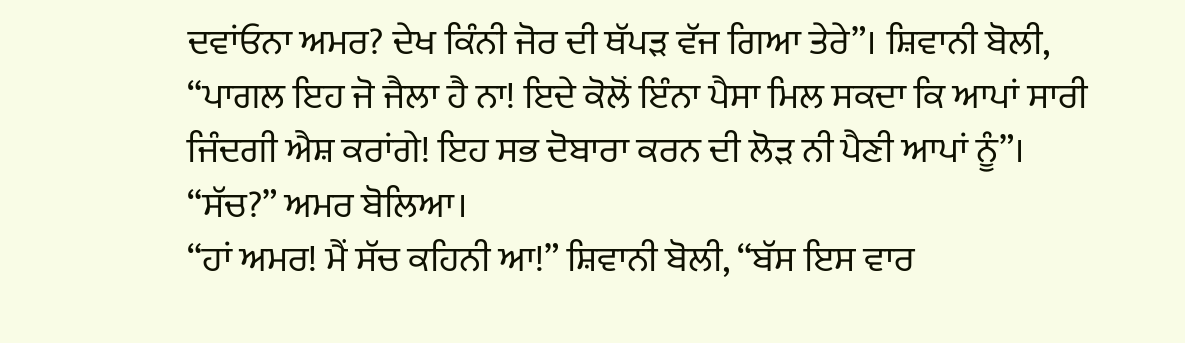ਦਵਾਂਓਨਾ ਅਮਰ? ਦੇਖ ਕਿੰਨੀ ਜੋਰ ਦੀ ਥੱਪੜ ਵੱਜ ਗਿਆ ਤੇਰੇ”। ਸ਼ਿਵਾਨੀ ਬੋਲੀ, “ਪਾਗਲ ਇਹ ਜੋ ਜੈਲਾ ਹੈ ਨਾ! ਇਦੇ ਕੋਲੋਂ ਇੰਨਾ ਪੈਸਾ ਮਿਲ ਸਕਦਾ ਕਿ ਆਪਾਂ ਸਾਰੀ ਜਿੰਦਗੀ ਐਸ਼ ਕਰਾਂਗੇ! ਇਹ ਸਭ ਦੋਬਾਰਾ ਕਰਨ ਦੀ ਲੋੜ ਨੀ ਪੈਣੀ ਆਪਾਂ ਨੂੰ”।
“ਸੱਚ?” ਅਮਰ ਬੋਲਿਆ।
“ਹਾਂ ਅਮਰ! ਮੈਂ ਸੱਚ ਕਹਿਨੀ ਆ!” ਸ਼ਿਵਾਨੀ ਬੋਲੀ, “ਬੱਸ ਇਸ ਵਾਰ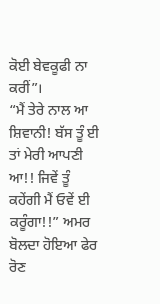ਕੋਈ ਬੇਵਕੂਫੀ ਨਾ ਕਰੀਂ”।
“ਮੈਂ ਤੇਰੇ ਨਾਲ ਆ ਸ਼ਿਵਾਨੀ! ਬੱਸ ਤੂੰ ਈ ਤਾਂ ਮੇਰੀ ਆਪਣੀ ਆ!! ਜਿਵੇਂ ਤੂੰ ਕਹੇਂਗੀ ਮੈਂ ਓਵੇਂ ਈ ਕਰੂੰਗਾ!!” ਅਮਰ ਬੋਲਦਾ ਹੋਇਆ ਫੇਰ ਰੋਣ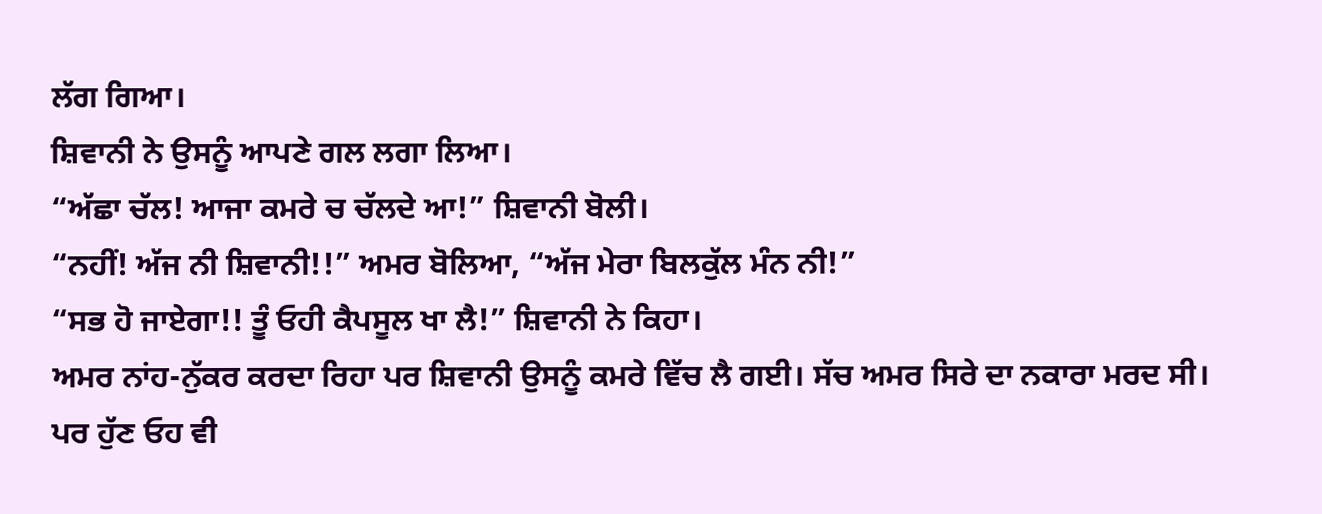ਲੱਗ ਗਿਆ।
ਸ਼ਿਵਾਨੀ ਨੇ ਉਸਨੂੰ ਆਪਣੇ ਗਲ ਲਗਾ ਲਿਆ।
“ਅੱਛਾ ਚੱਲ! ਆਜਾ ਕਮਰੇ ਚ ਚੱਲਦੇ ਆ!” ਸ਼ਿਵਾਨੀ ਬੋਲੀ।
“ਨਹੀਂ! ਅੱਜ ਨੀ ਸ਼ਿਵਾਨੀ!!” ਅਮਰ ਬੋਲਿਆ, “ਅੱਜ ਮੇਰਾ ਬਿਲਕੁੱਲ ਮੰਨ ਨੀ!”
“ਸਭ ਹੋ ਜਾਏਗਾ!! ਤੂੰ ਓਹੀ ਕੈਪਸੂਲ ਖਾ ਲੈ!” ਸ਼ਿਵਾਨੀ ਨੇ ਕਿਹਾ।
ਅਮਰ ਨਾਂਹ-ਨੁੱਕਰ ਕਰਦਾ ਰਿਹਾ ਪਰ ਸ਼ਿਵਾਨੀ ਉਸਨੂੰ ਕਮਰੇ ਵਿੱਚ ਲੈ ਗਈ। ਸੱਚ ਅਮਰ ਸਿਰੇ ਦਾ ਨਕਾਰਾ ਮਰਦ ਸੀ।
ਪਰ ਹੁੱਣ ਓਹ ਵੀ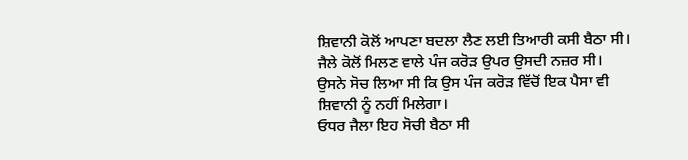ਸ਼ਿਵਾਨੀ ਕੋਲੋਂ ਆਪਣਾ ਬਦਲਾ ਲੈਣ ਲਈ ਤਿਆਰੀ ਕਸੀ ਬੈਠਾ ਸੀ। ਜੈਲੇ ਕੋਲੋਂ ਮਿਲਣ ਵਾਲੇ ਪੰਜ ਕਰੋੜ ਉਪਰ ਉਸਦੀ ਨਜ਼ਰ ਸੀ। ਉਸਨੇ ਸੋਚ ਲਿਆ ਸੀ ਕਿ ਉਸ ਪੰਜ ਕਰੋੜ ਵਿੱਚੋਂ ਇਕ ਪੈਸਾ ਵੀ ਸ਼ਿਵਾਨੀ ਨੂੰ ਨਹੀਂ ਮਿਲੇਗਾ।
ਓਧਰ ਜੈਲਾ ਇਹ ਸੋਚੀ ਬੈਠਾ ਸੀ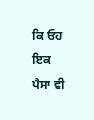ਕਿ ਓਹ ਇਕ ਪੈਸਾ ਵੀ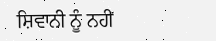ਸ਼ਿਵਾਨੀ ਨੂੰ ਨਹੀਂ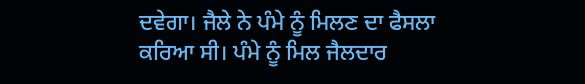ਦਵੇਗਾ। ਜੈਲੇ ਨੇ ਪੰਮੇ ਨੂੰ ਮਿਲਣ ਦਾ ਫੈਸਲਾ ਕਰਿਆ ਸੀ। ਪੰਮੇ ਨੂੰ ਮਿਲ ਜੈਲਦਾਰ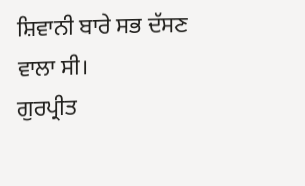ਸ਼ਿਵਾਨੀ ਬਾਰੇ ਸਭ ਦੱਸਣ ਵਾਲਾ ਸੀ।
ਗੁਰਪ੍ਰੀਤ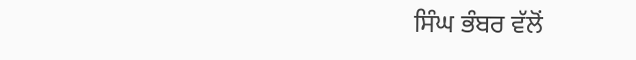ਸਿੰਘ ਭੰਬਰ ਵੱਲੋਂ